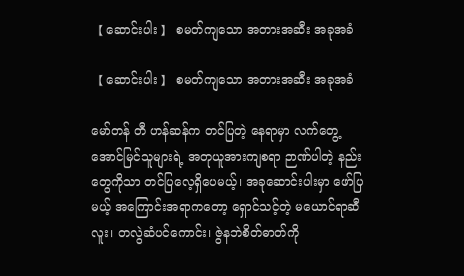【 ဆောင်းပါး 】 စမတ်ကျသော အတားအဆီး အခုအခံ

【 ဆောင်းပါး 】 စမတ်ကျသော အတားအဆီး အခုအခံ

မော်တန် တီ ဟန်ဆန်က တင်ပြတဲ့ နေရာမှာ လက်တွေ့အောင်မြင်သူများရဲ့ အတုယူအားကျစရာ ဉာဏ်ပါတဲ့ နည်းတွေကိုသာ တင်ပြလေ့ရှိပေမယ့်၊ အခုဆောင်းပါးမှာ ဖော်ပြမယ့် အကြောင်းအရာကတော့ ရှောင်သင့်တဲ့ မယောင်ရာဆီလူး၊ တလွဲဆံပင်ကောင်း၊ ဇွဲနဘဲစိတ်ဓာတ်ကို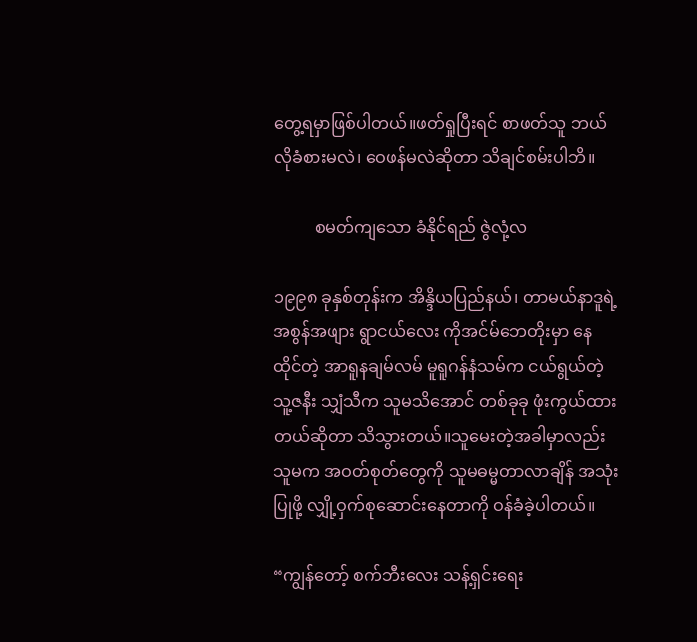တွေ့ရမှာဖြစ်ပါတယ်။ဖတ်ရှုပြီးရင် စာဖတ်သူ ဘယ်လိုခံစားမလဲ၊ ဝေဖန်မလဲဆိုတာ သိချင်စမ်းပါဘိ။

          စမတ်ကျသော ခံနိုင်ရည် ဇွဲလုံ့လ

၁၉၉၈ ခုနှစ်တုန်းက အိန္ဒိယပြည်နယ်၊ တာမယ်နာဒူရဲ့ အစွန်အ‌ဖျား ရွာငယ်လေး ကိုအင်မ်ဘေတိုးမှာ နေထိုင်တဲ့ အာရူနချမ်လမ် မူရူဂန်နံသမ်က ငယ်ရွယ်တဲ့ သူ့ဇနီး သျှံသီက သူမသိအောင် တစ်ခုခု ဖုံးကွယ်ထားတယ်ဆိုတာ သိသွားတယ်။သူမေးတဲ့အခါမှာလည်း သူမက အဝတ်စုတ်တွေကို သူမဓမ္မတာလာချိန် အသုံးပြုဖို့ လျှို့ဝှက်စုဆောင်းနေတာကို ဝန်ခံခဲ့ပါတယ်။

“ကျွန်တော့် စက်ဘီးလေး သန့်ရှင်းရေး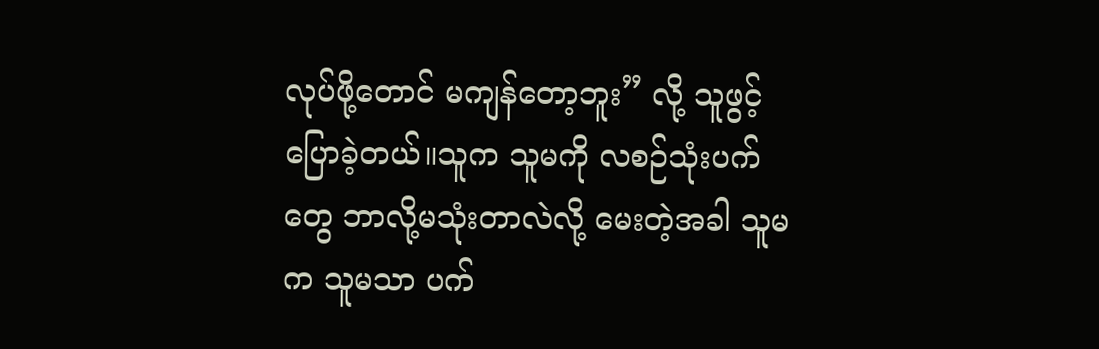လုပ်ဖို့တောင် မကျန်တော့ဘူး” လို့ သူဖွင့်ပြောခဲ့တယ်။သူက သူမကို လစဉ်သုံးပက်တွေ ဘာလို့မသုံးတာလဲလို့ မေးတဲ့အခါ သူမက သူမသာ ပက်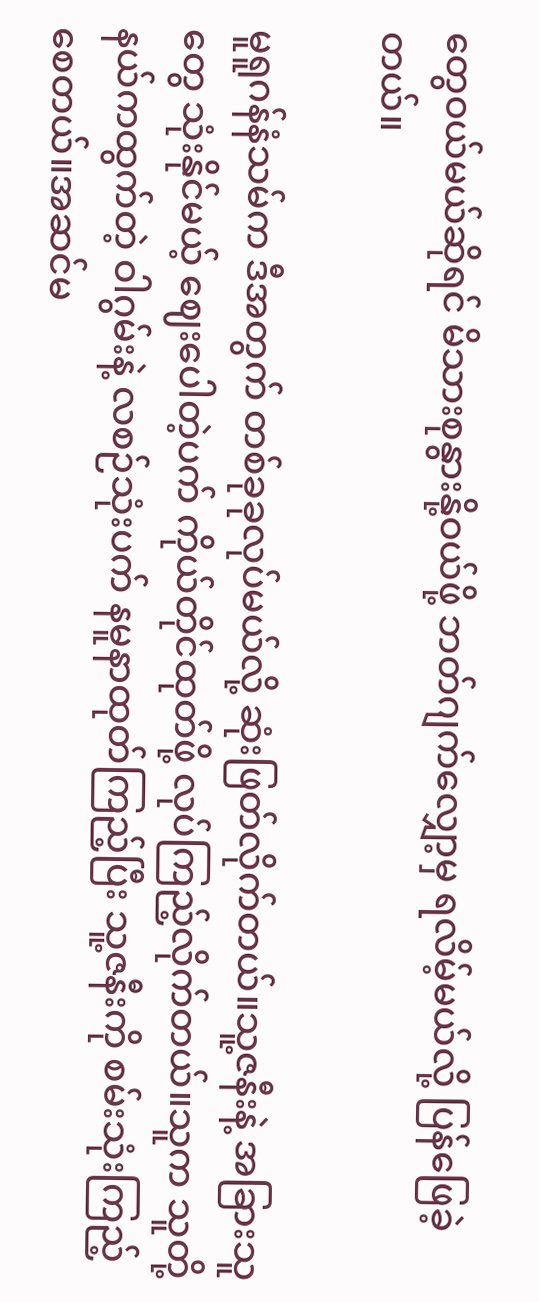တွေဝယ်မယ်ဆိုရင် မိသားစုနွားနို့ဝယ်ဖို့ ဘတ်ဂျက်လျှော့မှ ရလိမ့်မယ်လို့ ပြန်ဖြေခဲ့တယ်။

မူရူဂန်နံသမ်က ဒီအတွက် တစ်ခုခုလုပ်မယ်လို့ ဆုံးဖြတ်လိုက်တယ်။သူ့ဇနီးနဲ့ အခြားသူတွေ သုံးနိုင်မယ့် ဈေးပေါတဲ့ပက် ကိုယ်တိုင်ထုတ်ဖို့ လုပ်ကြည့်လိုက်တယ်။သူက သူတို့နယ်ကထွက်တဲ့ ဝါဂွမ်းနဲ့ လစဉ်သုံးပက် နမူနာထုတ်ကြည့်ပြီး သူ့ဇနီးကို စမ်းသုံးကြည့်စေတယ်။အဆင်မ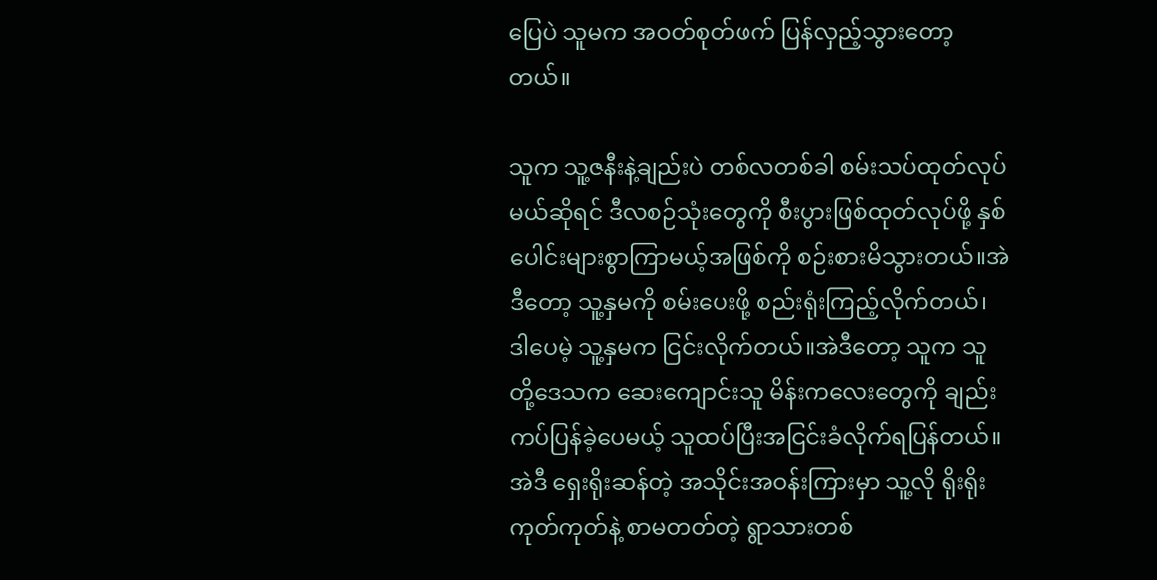ပြေပဲ သူမက အဝတ်စုတ်ဖက် ပြန်လှည့်သွားတော့တယ်။

သူက သူ့ဇနီးနဲ့ချည်းပဲ တစ်လတစ်ခါ စမ်းသပ်ထုတ်လုပ်မယ်ဆိုရင် ဒီလစဉ်သုံးတွေကို စီးပွားဖြစ်ထုတ်လုပ်ဖို့ နှစ်ပေါင်းများစွာကြာမယ့်အဖြစ်ကို စဉ်းစားမိသွားတယ်။အဲဒီတော့ သူ့နှမကို စမ်းပေးဖို့ စည်းရုံးကြည့်လိုက်တယ်၊ ဒါပေမဲ့ သူ့နှမက ငြင်းလိုက်တယ်။အဲဒီတော့ သူက သူတို့ဒေသက ဆေးကျောင်းသူ မိန်းကလေးတွေကို ချည်းကပ်ပြန်ခဲ့ပေမယ့် သူထပ်ပြီးအငြင်းခံလိုက်ရပြန်တယ်။အဲဒီ ရှေးရိုးဆန်တဲ့ အသိုင်းအဝန်းကြားမှာ သူ့လို ရိုးရိုးကုတ်ကုတ်နဲ့ စာမတတ်တဲ့ ရွာသားတစ်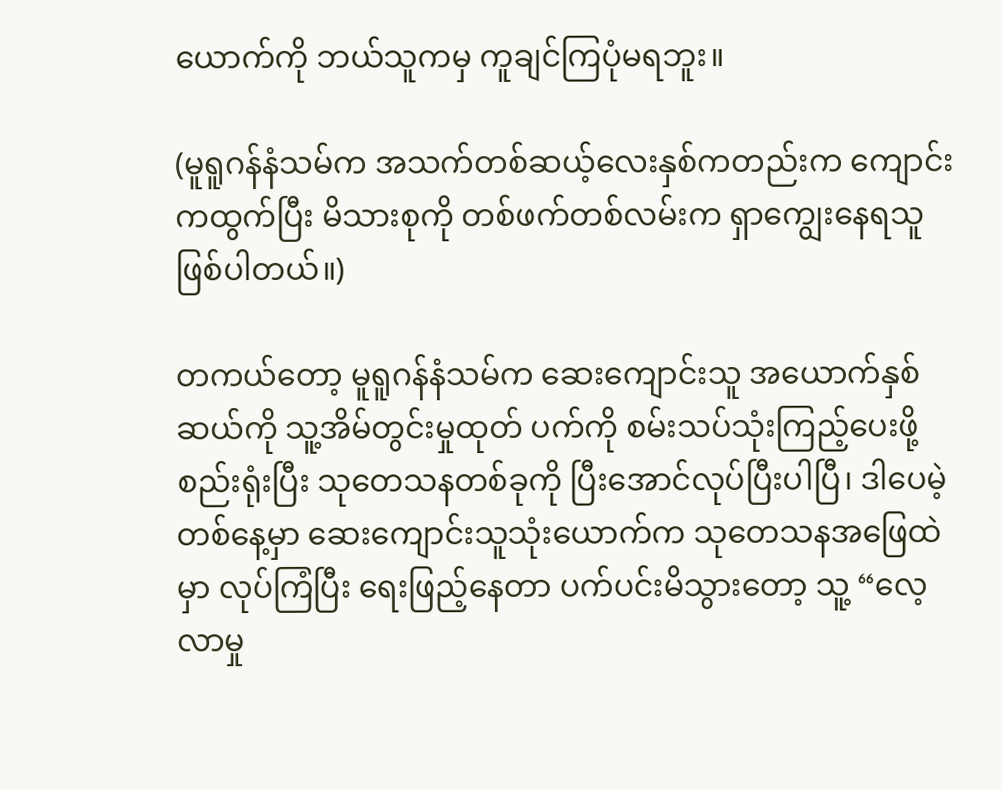ယောက်ကို ဘယ်သူကမှ ကူချင်ကြပုံမရဘူး။

(မူရူဂန်နံသမ်က အသက်တစ်ဆယ့်လေးနှစ်ကတည်းက ကျောင်းကထွက်ပြီး မိသားစုကို တစ်ဖက်တစ်လမ်းက ရှာကျွေးနေရသူဖြစ်ပါတယ်။)

တကယ်တော့ မူရူဂန်နံသမ်က ဆေးကျောင်းသူ အယောက်နှစ်ဆယ်ကို သူ့အိမ်တွင်းမှုထုတ် ပက်ကို စမ်းသပ်သုံးကြည့်ပေးဖို့ စည်းရုံးပြီး သုတေသနတစ်ခုကို ပြီးအောင်လုပ်ပြီးပါပြီ၊ ဒါပေမဲ့ တစ်နေ့မှာ ဆေးကျောင်းသူသုံးယောက်က သုတေသနအဖြေထဲမှာ လုပ်ကြံပြီး ရေးဖြည့်နေတာ ပက်ပင်းမိသွားတော့ သူ့ “လေ့လာမှု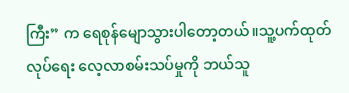ကြီး” က ‌ရေစုန်မျောသွားပါတော့တယ်။သူ့ပက်ထုတ်လုပ်ရေး လေ့လာစမ်းသပ်မှုကို ဘယ်သူ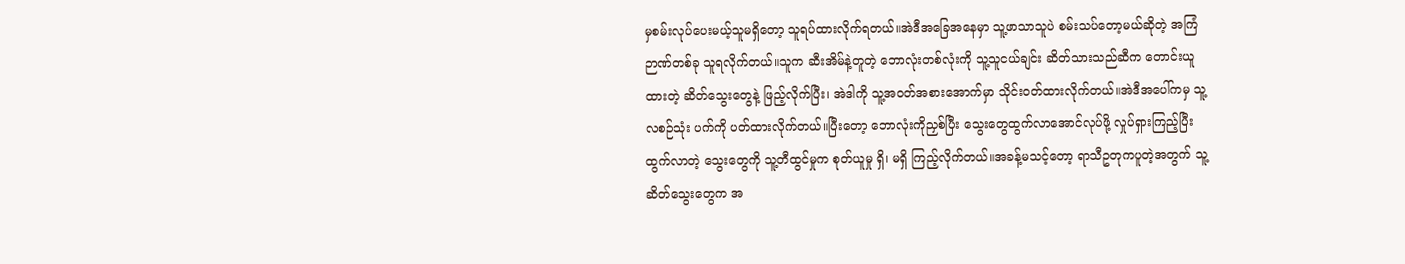မှစမ်းလုပ်ပေးမယ့်သူမရှိတော့ သူရပ်ထားလိုက်ရတယ်။အဲဒီအခြေအနေမှာ သူ့ဖာသာသူပဲ စမ်းသပ်တော့မယ်ဆိုတဲ့ အကြံဉာဏ်တစ်ခု သူရလိုက်တယ်။သူက ဆီးအိမ်နဲ့တူတဲ့ ဘောလုံးတစ်လုံးကို သူ့သူငယ်ချင်း ဆိတ်သားသည်ဆီက တောင်းယူထားတဲ့ ဆိတ်သွေးတွေနဲ့ ဖြည့်လိုက်ပြီး၊ အဲဒါကို သူ့အဝတ်အစားအောက်မှာ သိုင်းဝတ်ထားလိုက်တယ်။အဲဒီအပေါ်ကမှ သူ့လစဉ်သုံး ပက်ကို ပတ်ထားလိုက်တယ်။ပြီးတော့ ဘောလုံးကိုညှစ်ပြီး သွေးတွေထွက်လာအောင်လုပ်ဖို့ လှုပ်ရှားကြည့်ပြီး ထွက်လာတဲ့ သွေးတွေကို သူ့တီထွင်မှုက စုတ်ယူမှု ရှိ၊ မရှိ ကြည့်လိုက်တယ်။အခန့်မသင့်တော့ ရာသီဥတုကပူတဲ့အတွက် သူ့ဆိတ်သွေးတွေက အ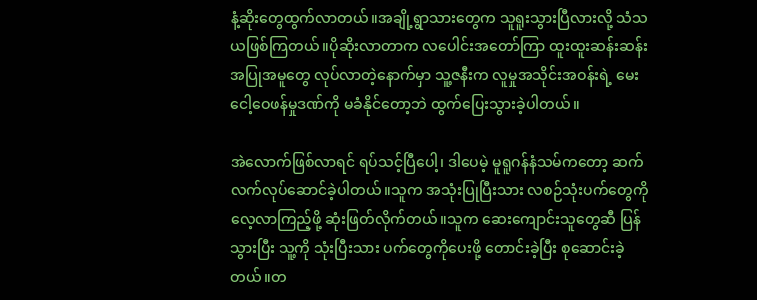နံ့ဆိုးတွေထွက်လာတယ်။အချို့ရွာသားတွေက သူရူးသွားပြီလားလို့ သံသယဖြစ်ကြတယ်။ပိုဆိုးလာတာက လပေါင်းအတော်ကြာ ထူးထူးဆန်းဆန်း အပြုအမူတွေ လုပ်လာတဲ့နောက်မှာ သူ့ဇနီးက လူမှုအသိုင်းအဝန်းရဲ့ မေးငေါ့ဝေဖန်မှုဒဏ်ကို မခံနိုင်တော့ဘဲ ထွက်ပြေးသွားခဲ့ပါတယ်။

အဲလောက်ဖြစ်လာရင် ရပ်သင့်ပြီပေါ့၊ ဒါပေမဲ့ မူရူဂန်နံသမ်ကတော့ ဆက်လက်လုပ်ဆောင်ခဲ့ပါတယ်။သူက အသုံးပြုပြီးသား လစဉ်သုံးပက်တွေကို လေ့လာကြည့်ဖို့ ဆုံးဖြတ်လိုက်တယ်။သူက ဆေးကျောင်းသူတွေဆီ ပြန်သွားပြီး သူ့ကို သုံးပြီးသား ပက်တွေကိုပေးဖို့ တောင်းခဲ့ပြီး စုဆောင်းခဲ့တယ်။တ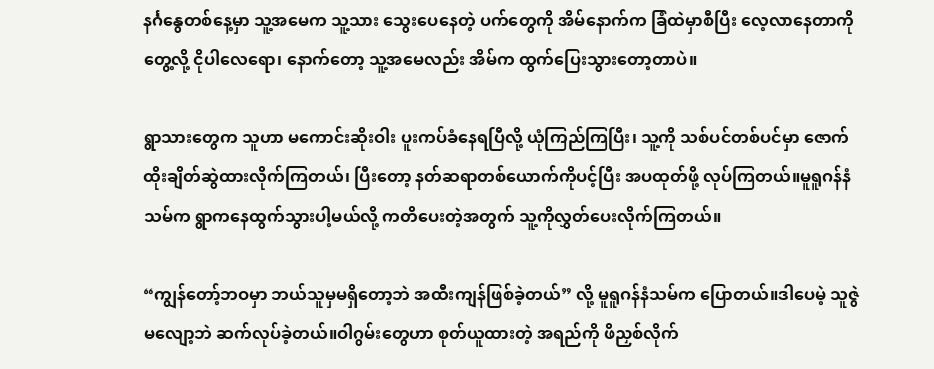နင်္ဂနွေတစ်နေ့မှာ သူ့အမေက သူ့သား သွေးပေနေတဲ့ ပက်တွေကို အိမ်နောက်က ခြံထဲမှာစီပြီး လေ့လာနေတာကိုတွေ့လို့ ငိုပါလေရော၊ နောက်တော့ သူ့အမေလည်း အိမ်က ထွက်ပြေးသွားတော့တာပဲ။

ရွာသားတွေက သူဟာ မကောင်းဆိုးဝါး ပူးကပ်ခံနေရပြီလို့ ယုံကြည်ကြပြီး၊ သူ့ကို သစ်ပင်တစ်ပင်မှာ ဇောက်ထိုးချိတ်ဆွဲထားလိုက်ကြတယ်၊ ပြီးတော့ နတ်ဆရာတစ်ယောက်ကိုပင့်ပြီး အပထုတ်ဖို့ လုပ်ကြတယ်။မူရူဂန်နံသမ်က ရွာကနေထွက်သွားပါ့မယ်လို့ ကတိပေးတဲ့အတွက် သူ့ကိုလွှတ်ပေးလိုက်ကြတယ်။

“ကျွန်တော့်ဘဝမှာ ဘယ်သူမှမရှိတော့ဘဲ အထီးကျန်ဖြစ်ခဲ့တယ်” လို့ မူရူဂန်နံသမ်က ပြောတယ်။ဒါပေမဲ့ သူဇွဲမလျော့ဘဲ ဆက်လုပ်ခဲ့တယ်။ဝါဂွမ်းတွေဟာ စုတ်ယူထားတဲ့ အရည်ကို ဖိညှစ်လိုက်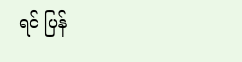ရင် ပြန်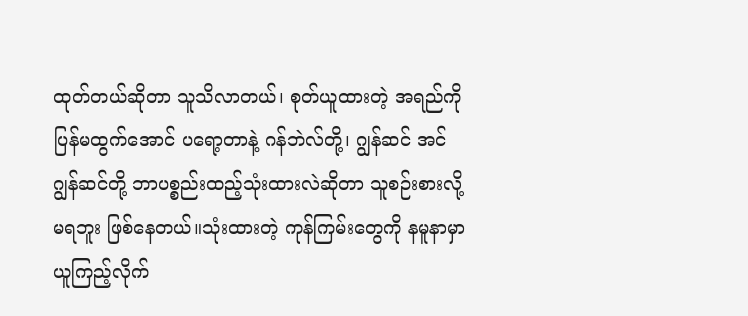ထုတ်တယ်ဆိုတာ သူသိလာတယ်၊ စုတ်ယူထားတဲ့ အရည်ကို ပြန်မထွက်အောင် ပရော့တာနဲ့ ဂန်ဘဲလ်တို့၊ ဂျွန်ဆင် အင် ဂျွန်ဆင်တို့ ဘာပစ္စည်းထည့်သုံးထားလဲဆိုတာ သူစဉ်းစားလို့မရဘူး ဖြစ်နေတယ်။သုံးထားတဲ့ ကုန်ကြမ်းတွေကို နမူနာမှာယူကြည့်လိုက်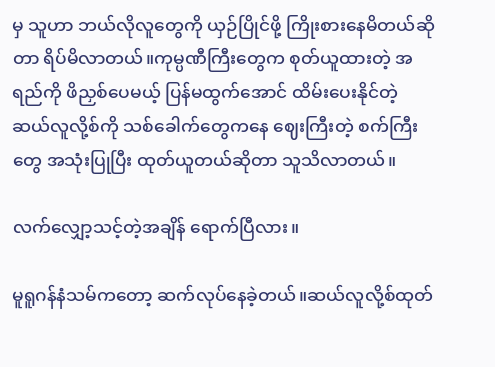မှ သူဟာ ဘယ်လိုလူတွေကို ယှဉ်ပြိုင်ဖို့ ကြိုးစားနေမိတယ်ဆိုတာ ရိပ်မိလာတယ်။ကုမ္ပဏီကြီးတွေက စုတ်ယူထားတဲ့ အရည်ကို ဖိညှစ်ပေမယ့် ပြန်မထွက်အောင် ထိမ်းပေးနိုင်တဲ့ ဆယ်လူလို့စ်ကို သစ်ခေါက်တွေကနေ ဈေးကြီးတဲ့ စက်ကြီးတွေ အသုံးပြုပြီး ထုတ်ယူတယ်ဆိုတာ သူသိလာတယ်။

လက်လျှော့သင့်တဲ့အချိန် ရောက်ပြီလား။

မူရူဂန်နံသမ်ကတော့ ဆက်လုပ်နေခဲ့တယ်။ဆယ်လူလို့စ်ထုတ်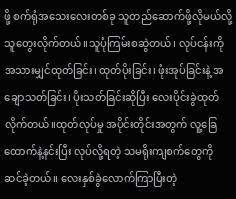ဖို့ စက်ရုံအသေးလေးတစ်ခု သူတည်ဆောက်ဖို့လိုမယ်လို့ သူတွေးလိုက်တယ်။သူပုံကြမ်းစဆွဲတယ်၊ လုပ်ငန်းကို အသားမျှင်ထုတ်ခြင်း၊ ထုတ်ပိုးခြင်း၊ ဖုံးအုပ်ခြင်းနဲ့ အချောသတ်ခြင်း၊ ပိုးသတ်ခြင်းဆိုပြီး လေးပိုင်းခွဲထုတ်လိုက်တယ်။ထုတ်လုပ်မှု အပိုင်းတိုင်းအတွက် လူ့ခြေထောက်နဲ့နင်းပြီး လုပ်လို့ရတဲ့ သမရိုးကျစက်တွေကို  ဆင်ခဲ့တယ်။ လေးနှစ်ခွဲလောက်ကြာပြီးတဲ့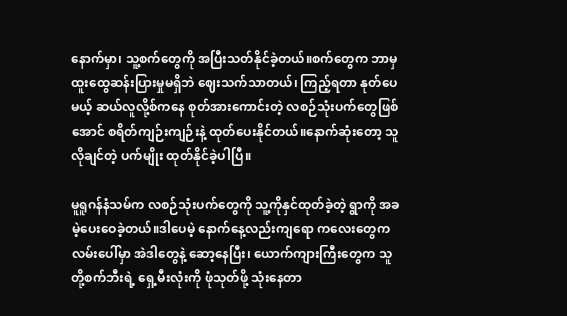နောက်မှာ၊ သူ့စက်တွေကို အပြီးသတ်နိုင်ခဲ့တယ်။စက်တွေက ဘာမှထူးထွေဆန်းပြားမှုမရှိဘဲ ဈေးသက်သာတယ်၊ ကြည့်ရတာ နုတ်ပေမယ့် ဆယ်လူလို့စ်ကနေ စုတ်အားကောင်းတဲ့ လစဉ်သုံးပက်တွေဖြစ်အောင် စရိတ်ကျဉ်းကျဉ်းနဲ့ ထုတ်ပေးနိုင်တယ်။နောက်ဆုံးတော့ သူလိုချင်တဲ့ ပက်မျိုး ထုတ်နိုင်ခဲ့ပါပြီ။

မူရူဂန်နံသမ်က လစဉ်သုံးပက်တွေကို သူ့ကိုနှင်ထုတ်ခဲ့တဲ့ ရွာကို အခမဲ့ပေးဝေခဲ့တယ်။ဒါပေမဲ့ နောက်နေ့လည်းကျရော ကလေးတွေက လမ်းပေါ်မှာ အဲဒါတွေနဲ့ ဆော့နေပြီး၊ ယောက်ကျားကြီးတွေက သူတို့စက်ဘီးရဲ့ ရှေ့မီးလုံးကို ဖုံသုတ်ဖို့ သုံးနေတာ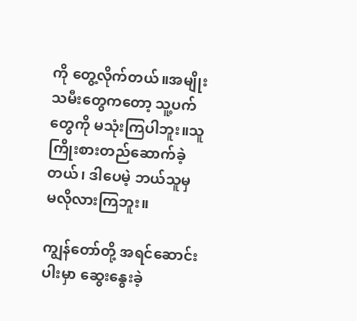ကို တွေ့လိုက်တယ်။အမျိုးသမီးတွေကတော့ သူ့ပက်တွေကို မသုံးကြပါဘူး။သူကြိုးစားတည်ဆောက်ခဲ့တယ်၊ ဒါပေမဲ့ ဘယ်သူမှ မလိုလားကြဘူး။

ကျွန်တော်တို့ အရင်ဆောင်းပါးမှာ ဆွေးနွေးခဲ့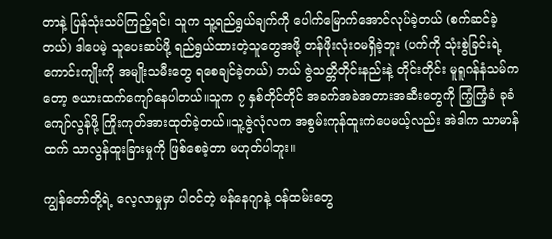တာနဲ့ ပြန်သုံးသပ်ကြည့်ရင်၊ သူက သူ့ရည်ရွယ်ချက်ကို ပေါက်မြောက်အောင်လုပ်ခဲ့တယ် (စက်ဆင်ခဲ့တယ်) ဒါပေမဲ့ သူပေးဆပ်ဖို့ ရည်ရွယ်ထားတဲ့သူတွေအဖို့ တန်ဖိုးလုံးဝမရှိခဲ့ဘူး (ပက်ကို သုံးစွဲခြင်းရဲ့ ကောင်းကျိုးကို အမျိုးသမီးတွေ ရစေချင်ခဲ့တယ်) ဘယ် ဇွဲသတ္တိတိုင်းနည်းနဲ့ တိုင်းတိုင်း မူရူဂန်နံသမ်ကတော့ ဇယားထက်ကျော်နေပါတယ်။သူက ၇ နှစ်တိုင်တိုင် အခက်အခဲအတားအဆီးတွေကို ကြံ့ကြံ့ခံ ခုခံကျော်လွန်ဖို့ ကြိုးကုတ်အားထုတ်ခဲ့တယ်။သူ့ဇွဲလုံလက အစွမ်းကုန်ထူးကဲပေမယ့်လည်း အဲဒါက သာမာန်ထက် သာလွန်ထူးခြားမှုကို ဖြစ်စေခဲ့တာ မဟုတ်ပါဘူး။

ကျွန်တော်တို့ရဲ့ လေ့လာမှုမှာ ပါဝင်တဲ့ မန်နေဂျာနဲ့ ဝန်ထမ်းတွေ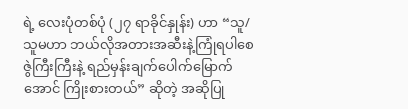ရဲ့ လေးပုံတစ်ပုံ (၂၇ ရာခိုင်နှုန်း) ဟာ “သူ/သူမဟာ ဘယ်လိုအတားအဆီးနဲ့ကြုံရပါစေ ဇွဲကြီးကြီးနဲ့ ရည်မှန်းချက်ပေါက်မြောက်အောင် ကြိုးစားတယ်” ဆိုတဲ့ အဆိုပြု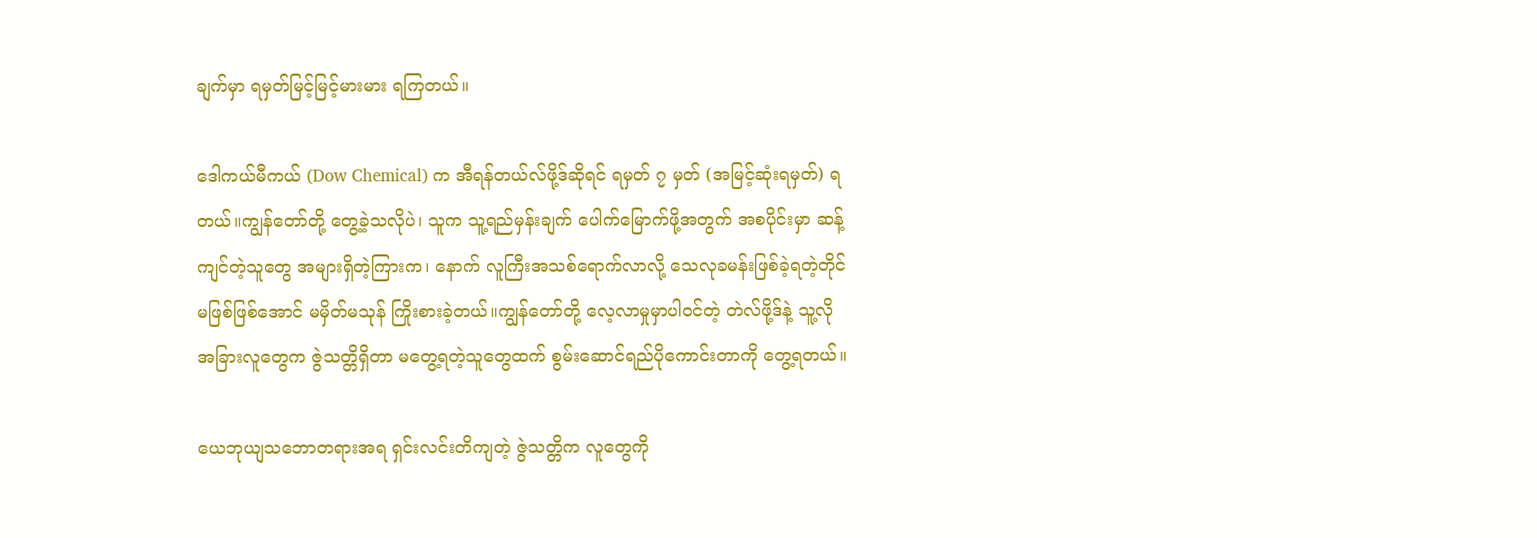ချက်မှာ ရမှတ်မြင့်မြင့်မားမား ရကြတယ်။

ဒေါကယ်မီကယ် (Dow Chemical) က အီရန်တယ်လ်ဖို့ဒ်ဆိုရင် ရမှတ် ၇ မှတ် (အမြင့်ဆုံးရမှတ်) ရတယ်။ကျွန်တော်တို့ တွေ့ခဲ့သလိုပဲ၊ သူက သူ့ရည်မှန်းချက် ပေါက်မြောက်ဖို့အတွက် အစပိုင်းမှာ ဆန့်ကျင်တဲ့သူတွေ အများရှိတဲ့ကြားက၊ နောက် လူကြီးအသစ်ရောက်လာလို့ သေလုခမန်းဖြစ်ခဲ့ရတဲ့တိုင် မဖြစ်ဖြစ်အောင် မမှိတ်မသုန် ကြိုးစားခဲ့တယ်။ကျွန်တော်တို့ လေ့လာမှုမှာပါဝင်တဲ့ တဲလ်ဖို့ဒ်နဲ့ သူ့လို အခြားလူတွေက ဇွဲသတ္တိရှိတာ မတွေ့ရတဲ့သူတွေထက် စွမ်းဆောင်ရည်ပိုကောင်းတာကို တွေ့ရတယ်။

ယေဘုယျသဘောတရားအရ ရှင်းလင်းတိကျတဲ့ ဇွဲသတ္တိက လူတွေကို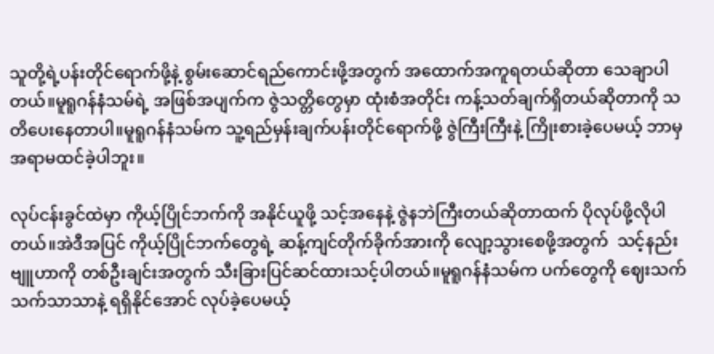သူတို့ရဲ့ပန်းတိုင်ရောက်ဖို့နဲ့ စွမ်းဆောင်ရည်ကောင်းဖို့အတွက် အထောက်အကူရတယ်ဆိုတာ သေချာပါတယ်။မူရူဂန်နံသမ်ရဲ့ အဖြစ်အပျက်က ဇွဲသတ္တိတွေမှာ ထုံးစံအတိုင်း ကန့်သတ်ချက်ရှိတယ်ဆိုတာကို သတိပေးနေတာပါ။မူရူဂန်နံသမ်က သူ့ရည်မှန်းချက်ပန်းတိုင်ရောက်ဖို့ ဇွဲကြီးကြီးနဲ့ ကြိုးစားခဲ့ပေမယ့် ဘာမှအရာမထင်ခဲ့ပါဘူး။

လုပ်ငန်းခွင်ထဲမှာ ကိုယ့်ပြိုင်ဘက်ကို အနိုင်ယူဖို့ သင့်အနေနဲ့ ဇွဲနဘဲကြီးတယ်ဆိုတာထက် ပိုလုပ်ဖို့လိုပါတယ်။အဲဒီအပြင် ကိုယ့်ပြိုင်ဘက်တွေရဲ့ ဆန့်ကျင်တိုက်ခိုက်အားကို လျော့သွားစေဖို့အတွက်  သင့်နည်းဗျူဟာကို တစ်ဦးချင်းအတွက် သီးခြားပြင်ဆင်ထားသင့်ပါတယ်။မူရူဂန်နံသမ်က ပက်တွေကို ဈေးသက်သက်သာသာနဲ့ ရရှိနိုင်အောင် လုပ်ခဲ့ပေမယ့်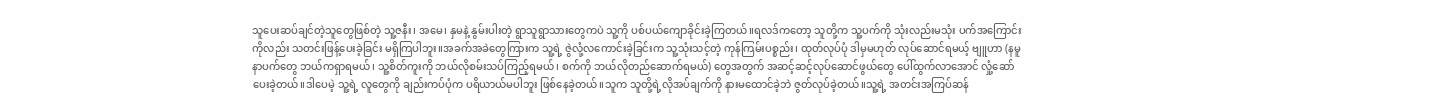သူပေးဆပ်ချင်တဲ့သူတွေဖြစ်တဲ့ သူ့ဇနီး၊ အမေ၊ နှမနဲ့ နွမ်းပါးတဲ့ ရွာသူရွာသားတွေကပဲ သူ့ကို ပစ်ပယ်ကျောခိုင်းခဲ့ကြတယ်။ရလဒ်ကတော့ သူတို့က သူ့ပက်ကို သုံးလည်းမသုံး ပက်အကြောင်းကိုလည်း သတင်းဖြန့်ပေးခဲ့ခြင်း မရှိကြပါဘူး။အခက်အခဲတွေကြားက သူ့ရဲ့ ဇွဲလုံ့လကောင်းခဲ့ခြင်းက သူ့သုံးသင့်တဲ့ ကုန်ကြမ်းပစ္စည်း၊ ထုတ်လုပ်ပုံ ဒါမှမဟုတ် လုပ်ဆောင်ရမယ့် ဗျူဟာ (နမူနာပက်တွေ ဘယ်ကရှာရမယ်၊ သူ့စိတ်ကူးကို ဘယ်လိုစမ်းသပ်ကြည့်ရမယ်၊ စက်ကို ဘယ်လိုတည်ဆောက်ရမယ်) တွေအတွက် အဆင့်ဆင့်လုပ်ဆောင်ဖွယ်တွေ ပေါ်ထွက်လာအောင် လှုံ့ဆော်ပေးခဲ့တယ်။ဒါပေမဲ့ သူ့ရဲ့ လူတွေကို ချည်းကပ်ပုံက ပရိယာယ်မပါဘူး ဖြစ်နေခဲ့တယ်။သူက သူတို့ရဲ့လိုအပ်ချက်ကို နားမထောင်ခဲ့ဘဲ ဇွတ်လုပ်ခဲ့တယ်။သူ့ရဲ့ အတင်းအကြပ်ဆန်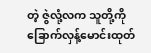တဲ့ ဇွဲလုံ့လက သူတို့ကို ခြောက်လှန့်မောင်းထုတ်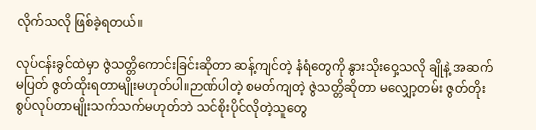လိုက်သလို ဖြစ်ခဲ့ရတယ်။

လုပ်ငန်းခွင်ထဲမှာ ဇွဲသတ္တိကောင်းခြင်းဆိုတာ ဆန့်ကျင်တဲ့ နံရံတွေကို နွားသိုးဝှေ့သလို ချိုနဲ့ အဆက်မပြတ် ဇွတ်ထိုးရတာမျိုးမဟုတ်ပါ။ဉာဏ်ပါတဲ့ စမတ်ကျတဲ့ ဇွဲသတ္တိဆိုတာ မလျှော့တမ်း ဇွတ်တိုးစွပ်လုပ်တာမျိုးသက်သက်မဟုတ်ဘဲ သင်စိုးပိုင်လိုတဲ့သူတွေ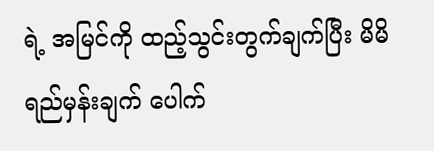ရဲ့ အမြင်ကို ထည့်သွင်းတွက်ချက်ပြီး မိမိရည်မှန်းချက် ပေါက်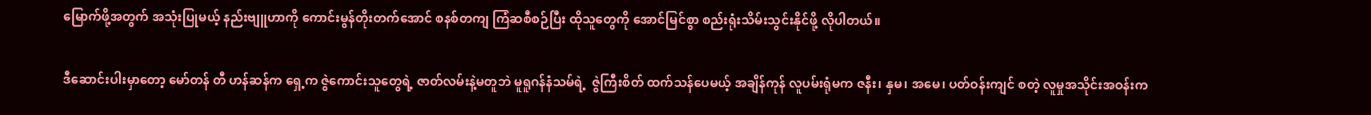မြောက်ဖို့အတွက် အသုံးပြုမယ့် နည်းဗျူဟာကို ကောင်းမွန်တိုးတက်အောင် စနစ်တကျ ကြံဆစီစဉ်ပြီး ထိုသူတွေကို အောင်မြင်စွာ စည်းရုံးသိမ်းသွင်းနိုင်ဖို့ လိုပါတယ်။

ဒီဆောင်းပါးမှာတော့ မော်တန် တီ ဟန်ဆန်က ရှေ့က ဇွဲကောင်းသူတွေရဲ့ ဇာတ်လမ်းနဲ့မတူဘဲ မူရူဂန်နံသမ်ရဲ့  ဇွဲကြီးစိတ် ထက်သန်ပေမယ့် အချိန်ကုန် လူပမ်းရုံမက ဇနီး၊ နှမ၊ အမေ၊ ပတ်ဝန်းကျင် စတဲ့ လူမှုအသိုင်းအဝန်းက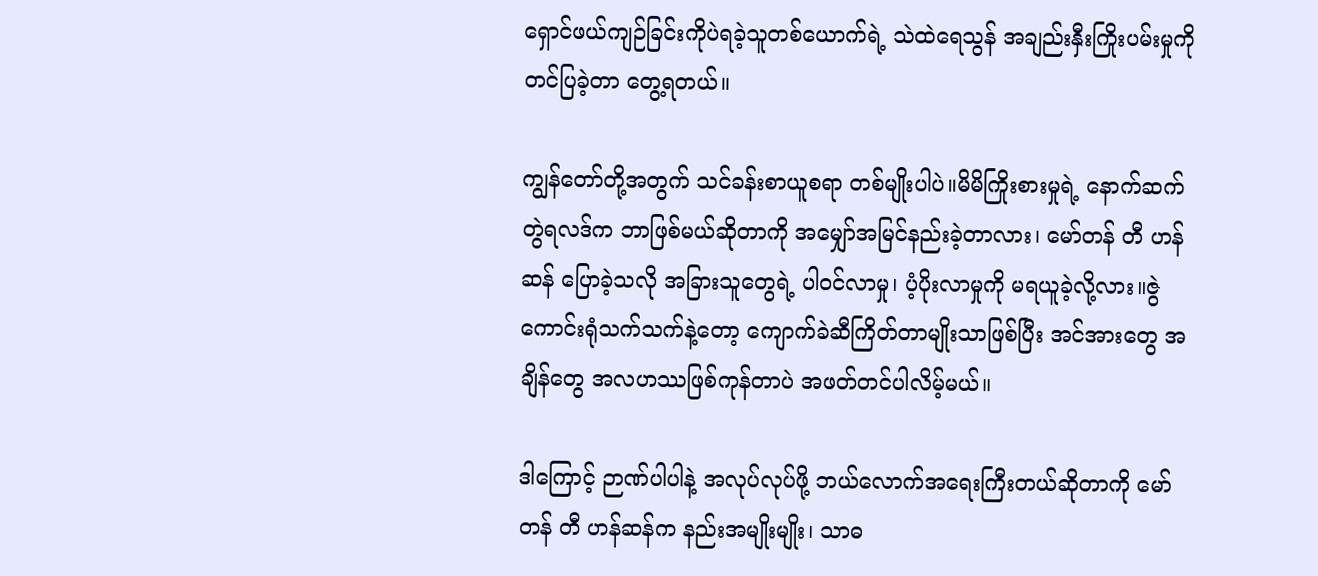ရှောင်ဖယ်ကျဉ်ခြင်းကိုပဲရခဲ့သူတစ်ယောက်ရဲ့ သဲထဲရေသွန် အချည်းနှီးကြိုးပမ်းမှုကို တင်ပြခဲ့တာ တွေ့ရတယ်။

ကျွန်တော်တို့အတွက် သင်ခန်းစာယူစရာ တစ်မျိုးပါပဲ။မိမိကြိုးစားမှုရဲ့ နောက်ဆက်တွဲရလဒ်က ဘာဖြစ်မယ်ဆိုတာကို အမျှော်အမြင်နည်းခဲ့တာလား၊ မော်တန် တီ ဟန်ဆန် ပြောခဲ့သလို အခြားသူတွေရဲ့ ပါဝင်လာမှု၊ ပံ့ပိုးလာမှုကို မရယူခဲ့လို့လား။ဇွဲကောင်းရုံသက်သက်နဲ့တော့ ကျောက်ခဲဆီကြိတ်တာမျိုးသာဖြစ်ပြီး အင်အားတွေ အချိန်တွေ အလဟဿဖြစ်ကုန်တာပဲ အဖတ်တင်ပါလိမ့်မယ်။

ဒါကြောင့် ဉာဏ်ပါပါနဲ့ အလုပ်လုပ်ဖို့ ဘယ်လောက်အရေးကြီးတယ်ဆိုတာကို မော်တန် တီ ဟန်ဆန်က နည်းအမျိုးမျိုး၊ သာဓ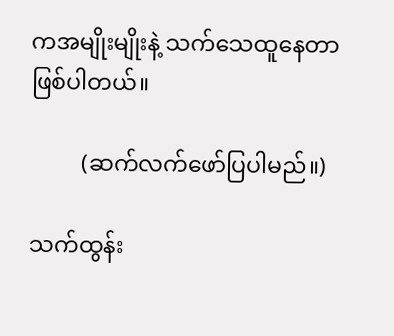ကအမျိုးမျိုးနဲ့ သက်သေထူနေတာဖြစ်ပါတယ်။

         (ဆက်လက်ဖော်ပြပါမည်။)

သက်ထွန်း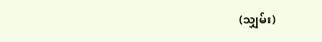(သျှမ်း)